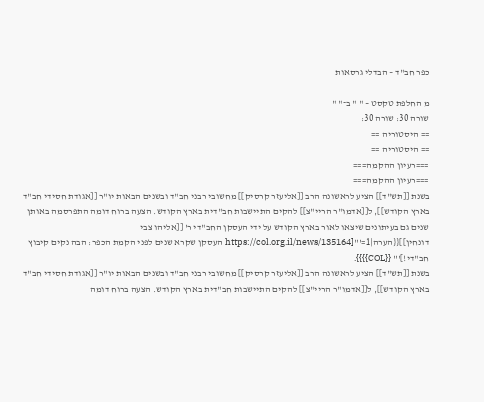כפר חב"ד – הבדלי גרסאות

מ החלפת טקסט – " " ב־" "
שורה 30: שורה 30:
== היסטוריה ==
== היסטוריה ==
===רעיון ההקמה===
===רעיון ההקמה===
בשנת [[תש"ד]] הציע לראשונה הרב [[אליעזר קרסיק]] מחשובי רבני חב"ד ובשנים הבאות יו"ר [[אגודת חסידי חב"ד בארץ הקודש]], ל[[אדמו"ר הריי"צ]] להקים התיישבות חב"דית בארץ הקודש. הצעה ברוח דומה התפרסמה באותן שנים גם בעיתונים שיצאו לאור בארץ הקודש על ידי העסקן החב"די ר' [[אליהו צבי דונחין]]{{הערה|1='''[https://col.org.il/news/135164 העסקן שקרא שנים לפני הקמת הכפר: הבה נקים קיבוץ חב"די!]''' {{COL}}}}.
בשנת [[תש"ד]] הציע לראשונה הרב [[אליעזר קרסיק]] מחשובי רבני חב"ד ובשנים הבאות יו"ר [[אגודת חסידי חב"ד בארץ הקודש]], ל[[אדמו"ר הריי"צ]] להקים התיישבות חב"דית בארץ הקודש. הצעה ברוח דומה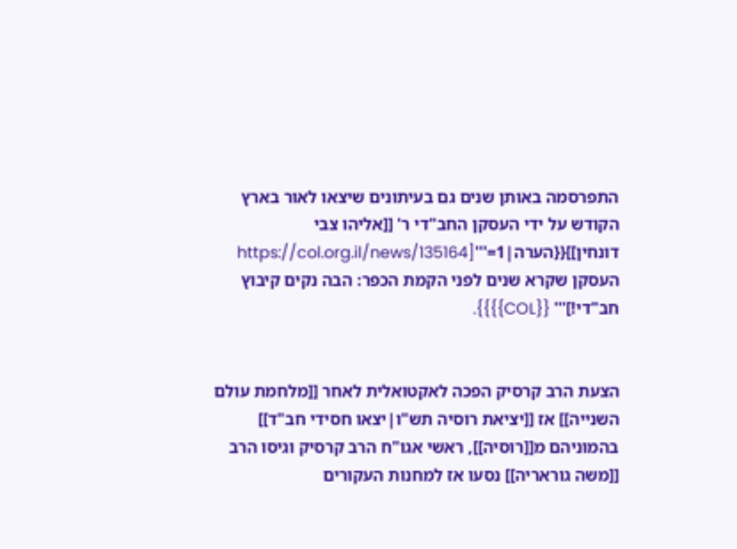התפרסמה באותן שנים גם בעיתונים שיצאו לאור בארץ הקודש על ידי העסקן החב"די ר' [[אליהו צבי דונחין]]{{הערה|1='''[https://col.org.il/news/135164 העסקן שקרא שנים לפני הקמת הכפר: הבה נקים קיבוץ חב"די!]''' {{COL}}}}.


הצעת הרב קרסיק הפכה לאקטואלית לאחר [[מלחמת עולם השנייה]] אז [[יציאת רוסיה תש"ו|יצאו חסידי חב"ד]] בהמוניהם מ[[רוסיה]], ראשי אגו"ח הרב קרסיק וגיסו הרב [[משה גוראריה]] נסעו אז למחנות העקורים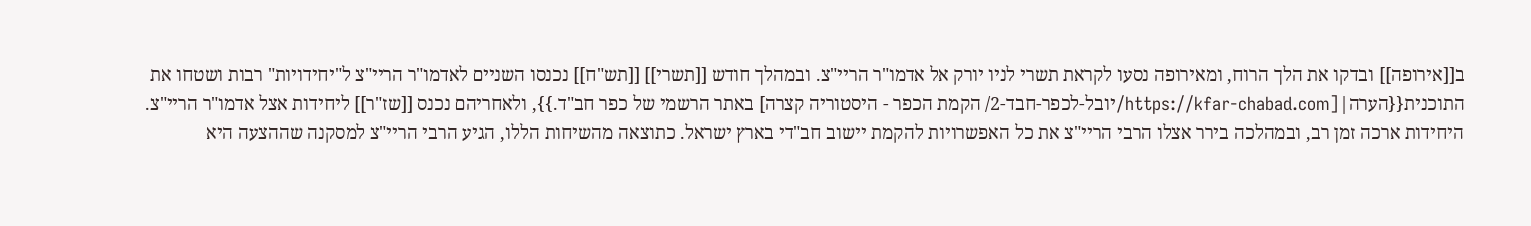ב[[אירופה]] ובדקו את הלך הרוח, ומאירופה נסעו לקראת תשרי לניו יורק אל אדמו"ר הריי"צ. ובמהלך חודש [[תשרי]] [[תש"ח]] נכנסו השניים לאדמו"ר הריי"צ ל"יחידויות" רבות ושטחו את התוכנית{{הערה|[https://kfar-chabad.com/יובל-לכפר-חבד-2/ הקמת הכפר - היסטוריה קצרה] באתר הרשמי של כפר חב"ד.}}, ולאחריהם נכנס [[שז"ר]] ליחידות אצל אדמו"ר הריי"צ. היחידות ארכה זמן רב, ובמהלכה בירר אצלו הרבי הריי"צ את כל האפשרויות להקמת יישוב חב"די בארץ ישראל. כתוצאה מהשיחות הללו, הגיע הרבי הריי"צ למסקנה שההצעה היא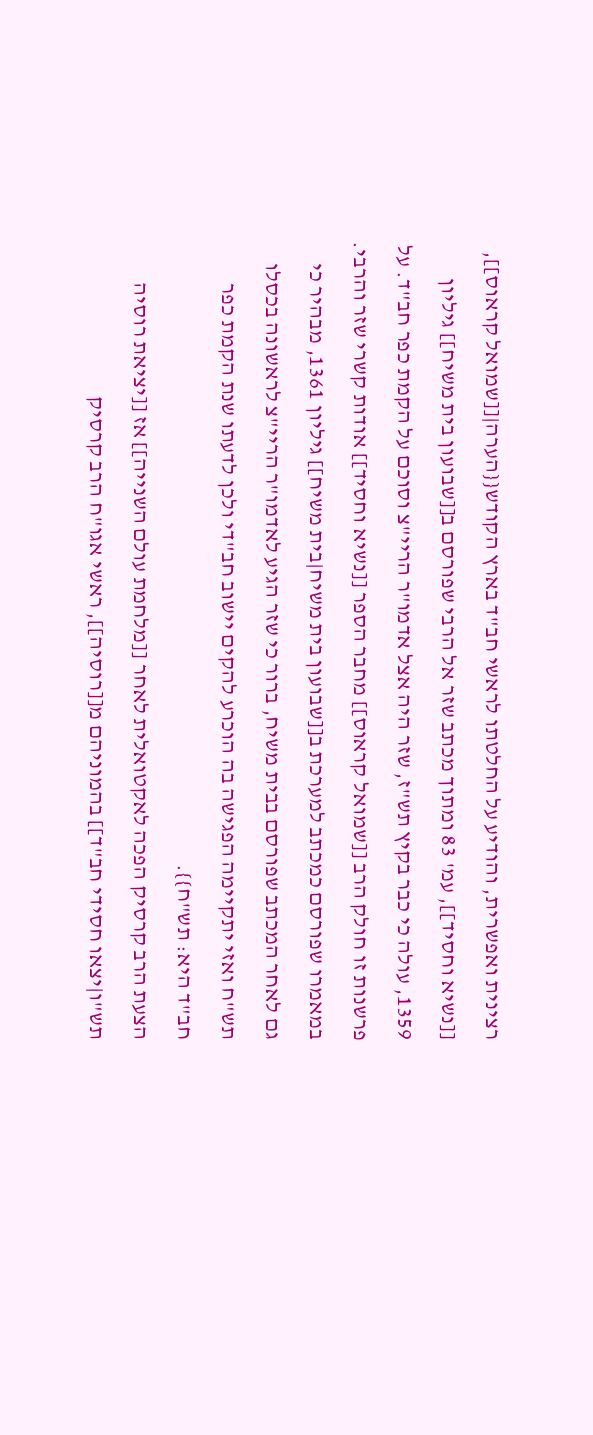רצינית ואפשרית, והודיע על החלטתו לראשי חב"ד בארץ הקודש{{הערה|[[שמואל קראוס]], [[נשיא וחסיד]], עמ' 83 ומתוך מכתב שזר אל הרבי שפורסם ב[[שבועון בית משיח]] גיליון 1359, עולה כי כבר בקיץ תש"ז, שזר היה אצל אדמו"ר הריי"צ וסוכם על הקמת כפר חב"ד. על פרשנות זו חולק הרב [[שמואל קראוס]] מחבר הספר [[נשיא וחסיד]] אודות קשרי שזר והרבי. במאמרו שפורסם כמכתב למערכת ב[[שבועון בית משיח|בית משיח]] גיליון 1361, מבהיר כי גם לאחר המכתב שפורסם בבית משיח, ברור כי שזר הגיע לאדמו"ר הריי"צ לראשונה בכסלו תש"ח ואזי יתקיימה הפגישה בה הוכרע להקים יישוב חב"די ולכן לדעתו שנת הקמת כפר חב"ד היא: תש"ח}}.
הצעת הרב קרסיק הפכה לאקטואלית לאחר [[מלחמת עולם השנייה]] אז [[יציאת רוסיה תש"ו|יצאו חסידי חב"ד]] בהמוניהם מ[[רוסיה]], ראשי אגו"ח הרב קרסיק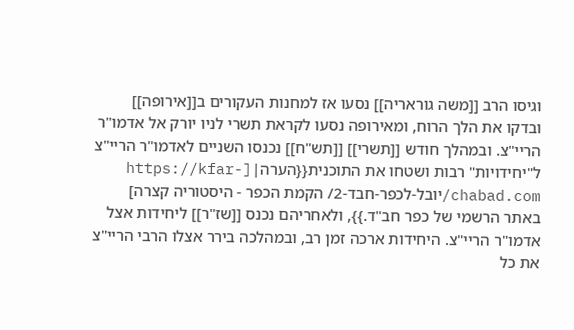וגיסו הרב [[משה גוראריה]] נסעו אז למחנות העקורים ב[[אירופה]] ובדקו את הלך הרוח, ומאירופה נסעו לקראת תשרי לניו יורק אל אדמו"ר הריי"צ. ובמהלך חודש [[תשרי]] [[תש"ח]] נכנסו השניים לאדמו"ר הריי"צ ל"יחידויות" רבות ושטחו את התוכנית{{הערה|[https://kfar-chabad.com/יובל-לכפר-חבד-2/ הקמת הכפר - היסטוריה קצרה] באתר הרשמי של כפר חב"ד.}}, ולאחריהם נכנס [[שז"ר]] ליחידות אצל אדמו"ר הריי"צ. היחידות ארכה זמן רב, ובמהלכה בירר אצלו הרבי הריי"צ את כל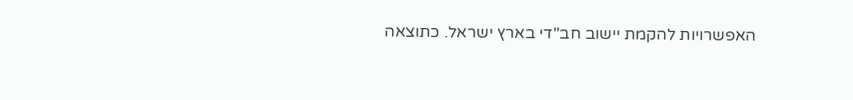האפשרויות להקמת יישוב חב"די בארץ ישראל. כתוצאה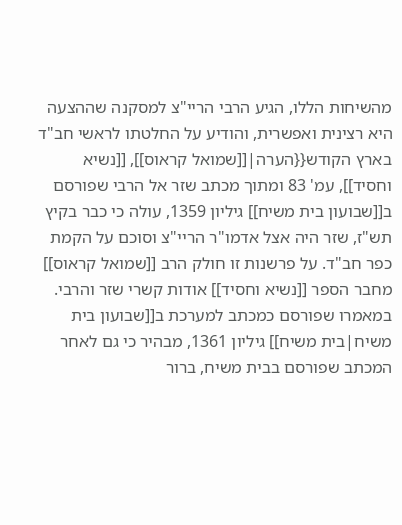מהשיחות הללו, הגיע הרבי הריי"צ למסקנה שההצעה היא רצינית ואפשרית, והודיע על החלטתו לראשי חב"ד בארץ הקודש{{הערה|[[שמואל קראוס]], [[נשיא וחסיד]], עמ' 83 ומתוך מכתב שזר אל הרבי שפורסם ב[[שבועון בית משיח]] גיליון 1359, עולה כי כבר בקיץ תש"ז, שזר היה אצל אדמו"ר הריי"צ וסוכם על הקמת כפר חב"ד. על פרשנות זו חולק הרב [[שמואל קראוס]] מחבר הספר [[נשיא וחסיד]] אודות קשרי שזר והרבי. במאמרו שפורסם כמכתב למערכת ב[[שבועון בית משיח|בית משיח]] גיליון 1361, מבהיר כי גם לאחר המכתב שפורסם בבית משיח, ברור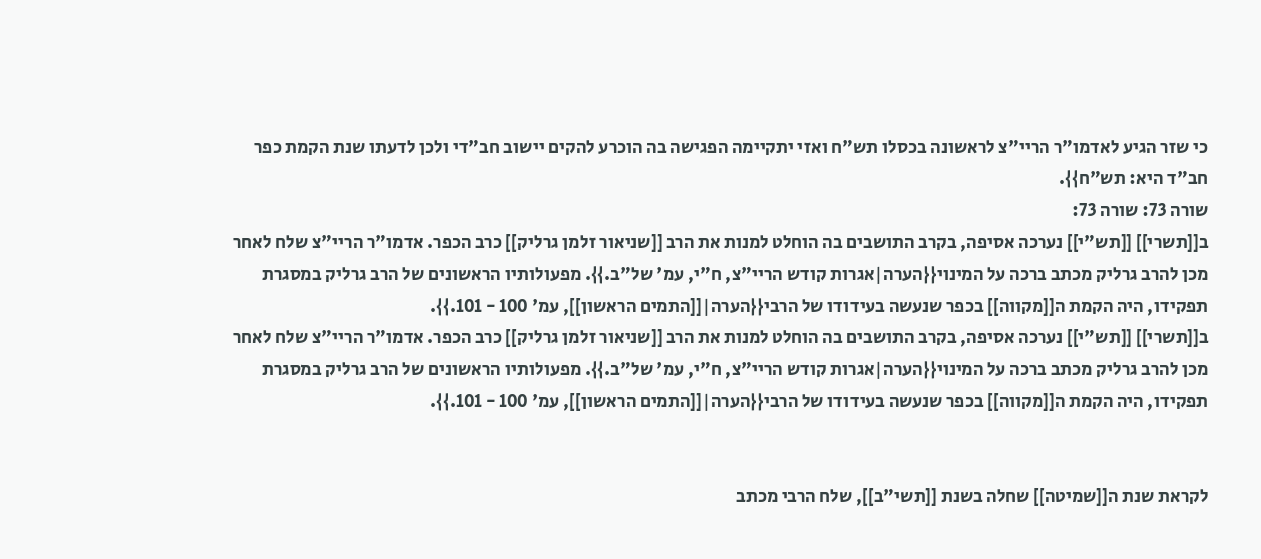כי שזר הגיע לאדמו"ר הריי"צ לראשונה בכסלו תש"ח ואזי יתקיימה הפגישה בה הוכרע להקים יישוב חב"די ולכן לדעתו שנת הקמת כפר חב"ד היא: תש"ח}}.
שורה 73: שורה 73:
ב[[תשרי]] [[תש"י]] נערכה אסיפה, בקרב התושבים בה הוחלט למנות את הרב [[שניאור זלמן גרליק]] כרב הכפר. אדמו"ר הריי"צ שלח לאחר מכן להרב גרליק מכתב ברכה על המינוי{{הערה|אגרות קודש הריי"צ, ח"י, עמ' של"ב.}}. מפעולותיו הראשונים של הרב גרליק במסגרת תפקידו, היה הקמת ה[[מקווה]] בכפר שנעשה בעידודו של הרבי{{הערה|[[התמים הראשון]], עמ' 100 - 101.}}.
ב[[תשרי]] [[תש"י]] נערכה אסיפה, בקרב התושבים בה הוחלט למנות את הרב [[שניאור זלמן גרליק]] כרב הכפר. אדמו"ר הריי"צ שלח לאחר מכן להרב גרליק מכתב ברכה על המינוי{{הערה|אגרות קודש הריי"צ, ח"י, עמ' של"ב.}}. מפעולותיו הראשונים של הרב גרליק במסגרת תפקידו, היה הקמת ה[[מקווה]] בכפר שנעשה בעידודו של הרבי{{הערה|[[התמים הראשון]], עמ' 100 - 101.}}.


לקראת שנת ה[[שמיטה]] שחלה בשנת [[תשי"ב]], שלח הרבי מכתב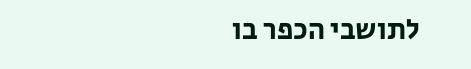לתושבי הכפר בו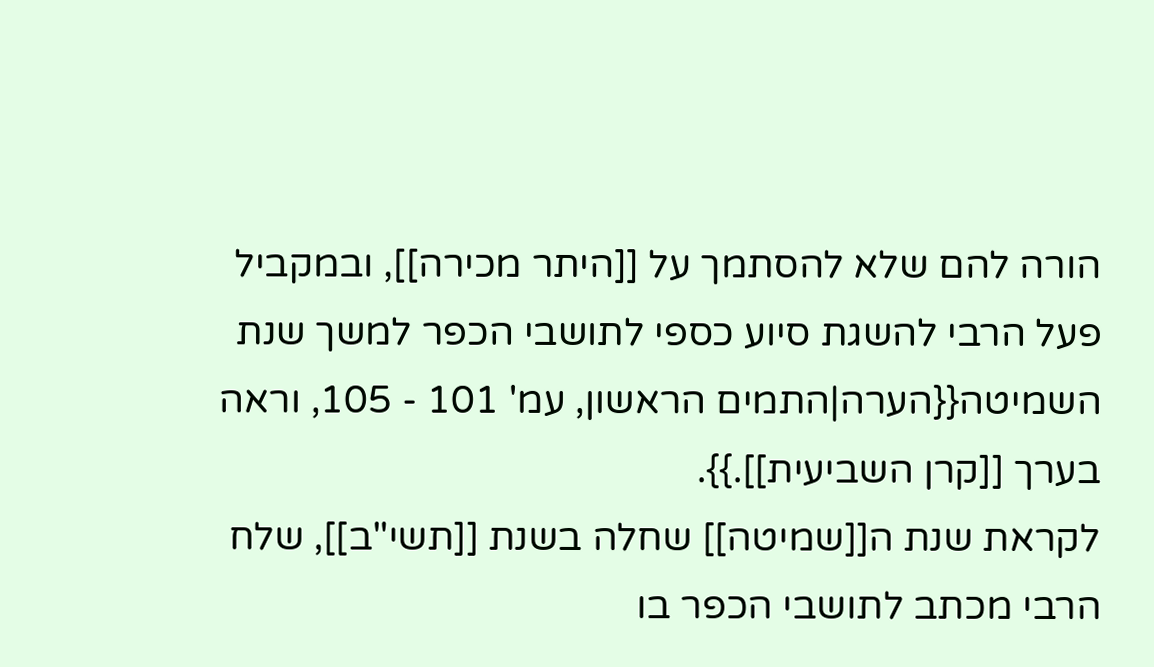הורה להם שלא להסתמך על [[היתר מכירה]], ובמקביל פעל הרבי להשגת סיוע כספי לתושבי הכפר למשך שנת השמיטה{{הערה|התמים הראשון, עמ' 101 - 105, וראה בערך [[קרן השביעית]].}}.
לקראת שנת ה[[שמיטה]] שחלה בשנת [[תשי"ב]], שלח הרבי מכתב לתושבי הכפר בו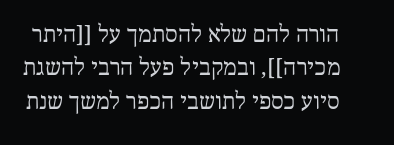הורה להם שלא להסתמך על [[היתר מכירה]], ובמקביל פעל הרבי להשגת סיוע כספי לתושבי הכפר למשך שנת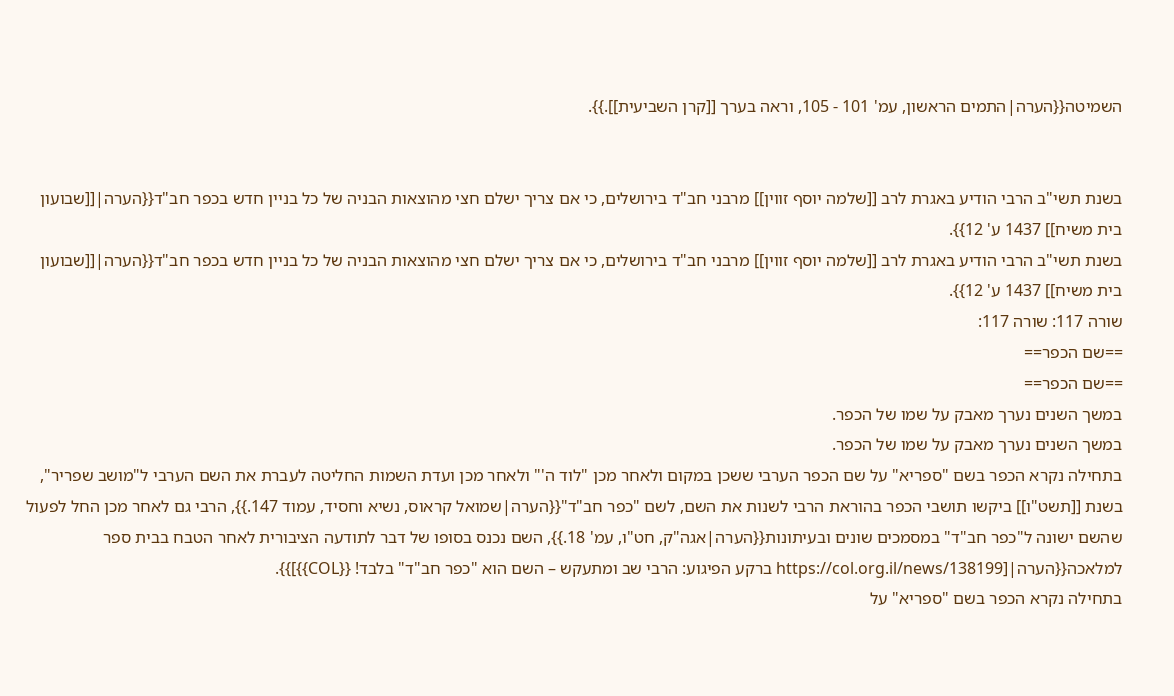השמיטה{{הערה|התמים הראשון, עמ' 101 - 105, וראה בערך [[קרן השביעית]].}}.


בשנת תשי"ב הרבי הודיע באגרת לרב [[שלמה יוסף זווין]] מרבני חב"ד בירושלים, כי אם צריך ישלם חצי מהוצאות הבניה של כל בניין חדש בכפר חב"ד{{הערה|[[שבועון בית משיח]] 1437 ע' 12}}.
בשנת תשי"ב הרבי הודיע באגרת לרב [[שלמה יוסף זווין]] מרבני חב"ד בירושלים, כי אם צריך ישלם חצי מהוצאות הבניה של כל בניין חדש בכפר חב"ד{{הערה|[[שבועון בית משיח]] 1437 ע' 12}}.
שורה 117: שורה 117:
==שם הכפר==
==שם הכפר==
במשך השנים נערך מאבק על שמו של הכפר.
במשך השנים נערך מאבק על שמו של הכפר.
בתחילה נקרא הכפר בשם "ספריא" על שם הכפר הערבי ששכן במקום ולאחר מכן "לוד ה'" ולאחר מכן ועדת השמות החליטה לעברת את השם הערבי ל"מושב שפריר", בשנת [[תשט"ו]] ביקשו תושבי הכפר בהוראת הרבי לשנות את השם, לשם "כפר חב"ד"{{הערה|שמואל קראוס, נשיא וחסיד, עמוד 147.}}, הרבי גם לאחר מכן החל לפעול שהשם ישונה ל"כפר חב"ד" במסמכים שונים ובעיתונות{{הערה|אגה"ק, חט"ו, עמ' 18.}}, השם נכנס בסופו של דבר לתודעה הציבורית לאחר הטבח בבית ספר למלאכה{{הערה|[https://col.org.il/news/138199 ברקע הפיגוע: הרבי שב ומתעקש – השם הוא "כפר חב"ד" בלבד! {{COL}}]}}.
בתחילה נקרא הכפר בשם "ספריא" על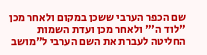שם הכפר הערבי ששכן במקום ולאחר מכן "לוד ה'" ולאחר מכן ועדת השמות החליטה לעברת את השם הערבי ל"מושב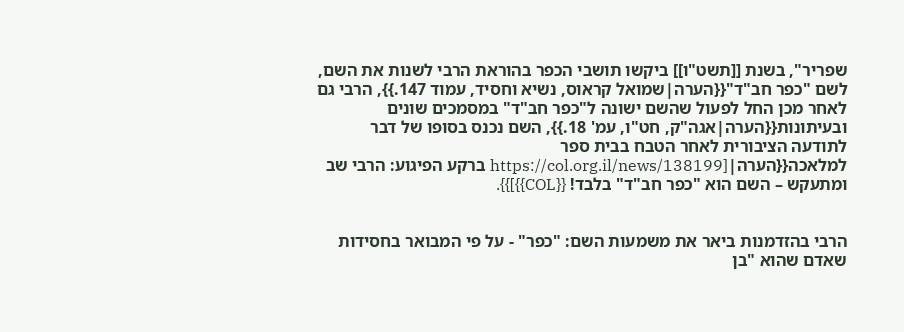שפריר", בשנת [[תשט"ו]] ביקשו תושבי הכפר בהוראת הרבי לשנות את השם, לשם "כפר חב"ד"{{הערה|שמואל קראוס, נשיא וחסיד, עמוד 147.}}, הרבי גם לאחר מכן החל לפעול שהשם ישונה ל"כפר חב"ד" במסמכים שונים ובעיתונות{{הערה|אגה"ק, חט"ו, עמ' 18.}}, השם נכנס בסופו של דבר לתודעה הציבורית לאחר הטבח בבית ספר למלאכה{{הערה|[https://col.org.il/news/138199 ברקע הפיגוע: הרבי שב ומתעקש – השם הוא "כפר חב"ד" בלבד! {{COL}}]}}.


הרבי בהזדמנות ביאר את משמעות השם: "כפר" - על פי המבואר בחסידות שאדם שהוא "בן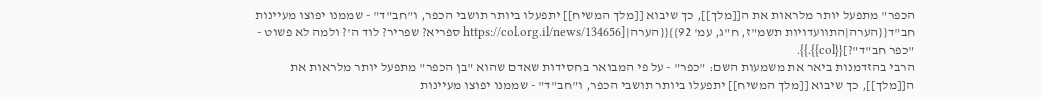הכפר" מתפעל יותר מלראות את ה[[מלך]], כך שיבוא [[מלך המשיח]] יתפעלו ביותר תושבי הכפר, ו"חב"ד" - שממנו יפוצו מעיינות חב"ד{{הערה|התוועדויות תשמ"ז, ח"ג, עמ' 92}}{{הערה|[https://col.org.il/news/134656 ספריא? שפריר? לוד ה'? ולמה לא פשוט - "כפר חב"ד"?]{{col}}.}}.
הרבי בהזדמנות ביאר את משמעות השם: "כפר" - על פי המבואר בחסידות שאדם שהוא "בן הכפר" מתפעל יותר מלראות את ה[[מלך]], כך שיבוא [[מלך המשיח]] יתפעלו ביותר תושבי הכפר, ו"חב"ד" - שממנו יפוצו מעיינות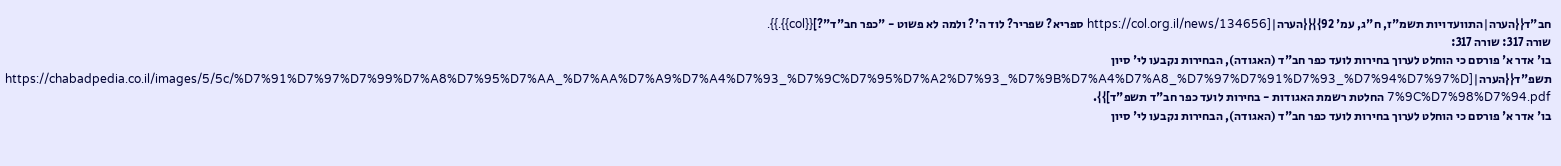חב"ד{{הערה|התוועדויות תשמ"ז, ח"ג, עמ' 92}}{{הערה|[https://col.org.il/news/134656 ספריא? שפריר? לוד ה'? ולמה לא פשוט - "כפר חב"ד"?]{{col}}.}}.
שורה 317: שורה 317:
בו' אדר א' פורסם כי הוחלט לערוך בחירות לועד כפר חב"ד (האגודה), הבחירות נקבעו לי' סיון תשפ"ד{{הערה|[https://chabadpedia.co.il/images/5/5c/%D7%91%D7%97%D7%99%D7%A8%D7%95%D7%AA_%D7%AA%D7%A9%D7%A4%D7%93_%D7%9C%D7%95%D7%A2%D7%93_%D7%9B%D7%A4%D7%A8_%D7%97%D7%91%D7%93_%D7%94%D7%97%D7%9C%D7%98%D7%94.pdf החלטת רשמת האגודות - בחירות לועד כפר חב"ד תשפ"ד]}}.
בו' אדר א' פורסם כי הוחלט לערוך בחירות לועד כפר חב"ד (האגודה), הבחירות נקבעו לי' סיון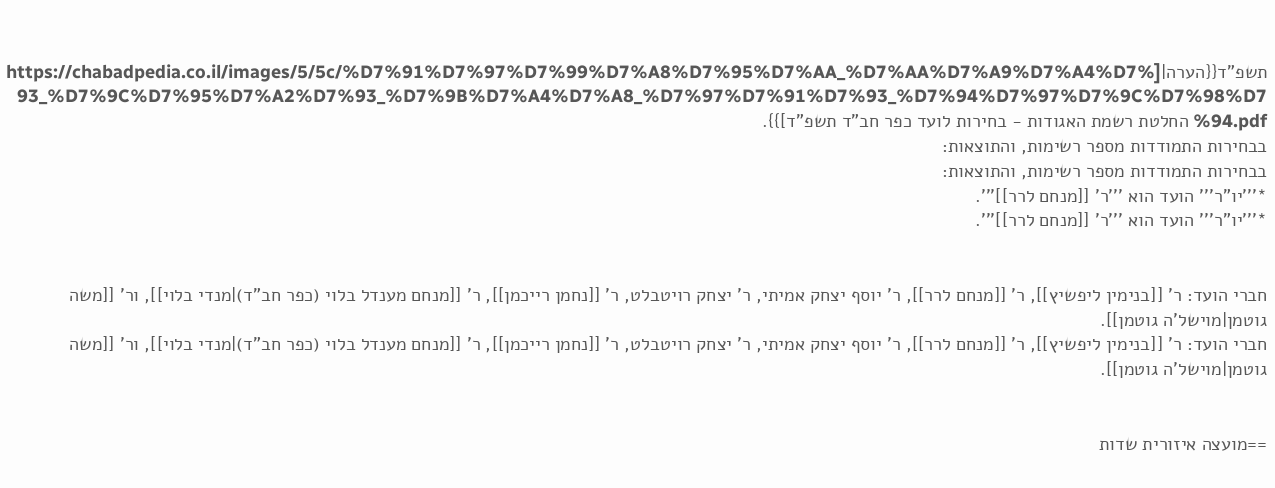תשפ"ד{{הערה|[https://chabadpedia.co.il/images/5/5c/%D7%91%D7%97%D7%99%D7%A8%D7%95%D7%AA_%D7%AA%D7%A9%D7%A4%D7%93_%D7%9C%D7%95%D7%A2%D7%93_%D7%9B%D7%A4%D7%A8_%D7%97%D7%91%D7%93_%D7%94%D7%97%D7%9C%D7%98%D7%94.pdf החלטת רשמת האגודות - בחירות לועד כפר חב"ד תשפ"ד]}}.
בבחירות התמודדות מספר רשימות, והתוצאות:
בבחירות התמודדות מספר רשימות, והתוצאות:
*'''יו"ר''' הועד הוא '''ר' [[מנחם לרר]]'''.
*'''יו"ר''' הועד הוא '''ר' [[מנחם לרר]]'''.


חברי הועד: ר' [[בנימין ליפשיץ]], ר' [[מנחם לרר]], ר' יוסף יצחק אמיתי, ר' יצחק רויטבלט, ר' [[נחמן רייכמן]], ר' [[מנחם מענדל בלוי (כפר חב"ד)|מנדי בלוי]], ור' [[משה גוטמן|מוישל'ה גוטמן]].
חברי הועד: ר' [[בנימין ליפשיץ]], ר' [[מנחם לרר]], ר' יוסף יצחק אמיתי, ר' יצחק רויטבלט, ר' [[נחמן רייכמן]], ר' [[מנחם מענדל בלוי (כפר חב"ד)|מנדי בלוי]], ור' [[משה גוטמן|מוישל'ה גוטמן]].


==מועצה איזורית שדות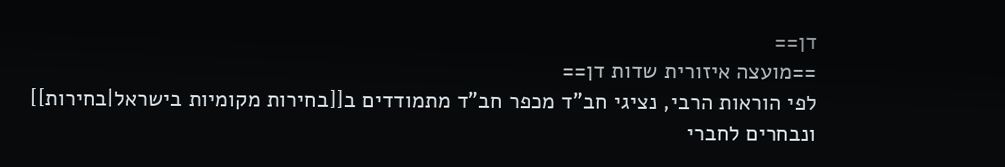דן==
==מועצה איזורית שדות דן==
לפי הוראות הרבי, נציגי חב"ד מכפר חב"ד מתמודדים ב[[בחירות מקומיות בישראל|בחירות]] ונבחרים לחברי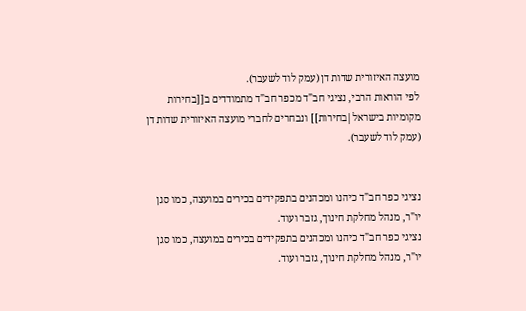מועצה האיזורית שדות דן (עמק לוד לשעבר).
לפי הוראות הרבי, נציגי חב"ד מכפר חב"ד מתמודדים ב[[בחירות מקומיות בישראל|בחירות]] ונבחרים לחברי מועצה האיזורית שדות דן (עמק לוד לשעבר).


נציגי כפר חב"ד כיהנו ומכהנים בתפקידים בכירים במועצה, כמו סגן יו"ר, מנהל מחלקת חינוך, גזבר ועוד.
נציגי כפר חב"ד כיהנו ומכהנים בתפקידים בכירים במועצה, כמו סגן יו"ר, מנהל מחלקת חינוך, גזבר ועוד.